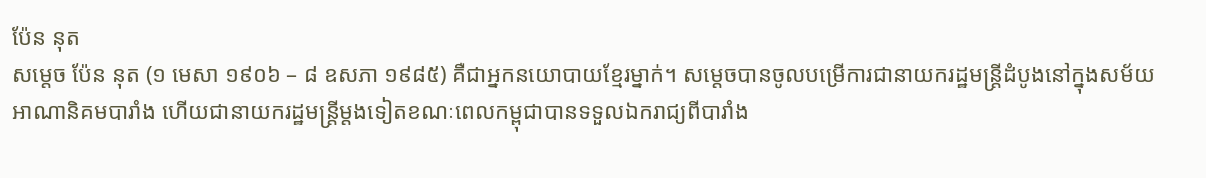ប៉ែន នុត
សម្តេច ប៉ែន នុត (១ មេសា ១៩០៦ – ៨ ឧសភា ១៩៨៥) គឺជាអ្នកនយោបាយខ្មែរម្នាក់។ សម្តេចបានចូលបម្រើការជានាយករដ្ឋមន្រ្តីដំបូងនៅក្នុងសម័យអាណានិគមបារាំង ហើយជានាយករដ្ឋមន្រ្តីម្តងទៀតខណៈពេលកម្ពុជាបានទទួលឯករាជ្យពីបារាំង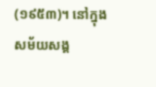(១៩៥៣)។ នៅក្នុងសម័យសង្គ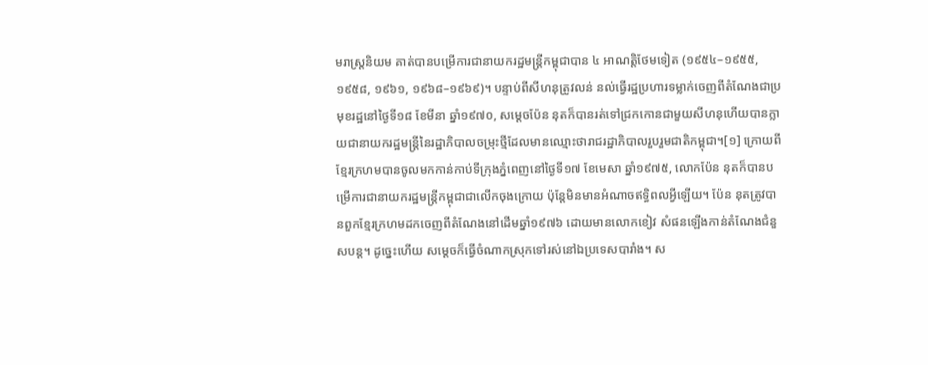មរាស្រ្តនិយម គាត់បានបម្រើការជានាយករដ្ឋមន្រ្តីកម្ពុជាបាន ៤ អាណត្តិថែមទៀត (១៩៥៤–១៩៥៥, ១៩៥៨, ១៩៦១, ១៩៦៨–១៩៦៩)។ បន្ទាប់ពីសីហនុត្រូវលន់ នល់ធ្វើរដ្ឋប្រហារទម្លាក់ចេញពីតំណែងជាប្រមុខរដ្ឋនៅថ្ងៃទី១៨ ខែមីនា ឆ្នាំ១៩៧០, សម្តេចប៉ែន នុតក៏បានរត់ទៅជ្រកកោនជាមួយសីហនុហើយបានក្លាយជានាយករដ្ឋមន្រ្តីនៃរដ្ឋាភិបាលចម្រុះថ្មីដែលមានឈ្មោះថារាជរដ្ឋាភិបាលរួបរួមជាតិកម្ពុជា។[១] ក្រោយពីខ្មែរក្រហមបានចូលមកកាន់កាប់ទីក្រុងភ្នំពេញនៅថ្ងៃទី១៧ ខែមេសា ឆ្នាំ១៩៧៥, លោកប៉ែន នុតក៏បានបម្រើការជានាយករដ្ឋមន្រ្តីកម្ពុជាជាលើកចុងក្រោយ ប៉ុន្តែមិនមានអំណាចឥទ្ធិពលអ្វីឡើយ។ ប៉ែន នុតត្រូវបានពួកខ្មែរក្រហមដកចេញពីតំណែងនៅដើមឆ្នាំ១៩៧៦ ដោយមានលោកខៀវ សំផនឡើងកាន់តំណែងជំនួសបន្ត។ ដូច្នេះហើយ សម្តេចក៏ធ្វើចំណាកស្រុកទៅរស់នៅឯប្រទេសបារាំង។ ស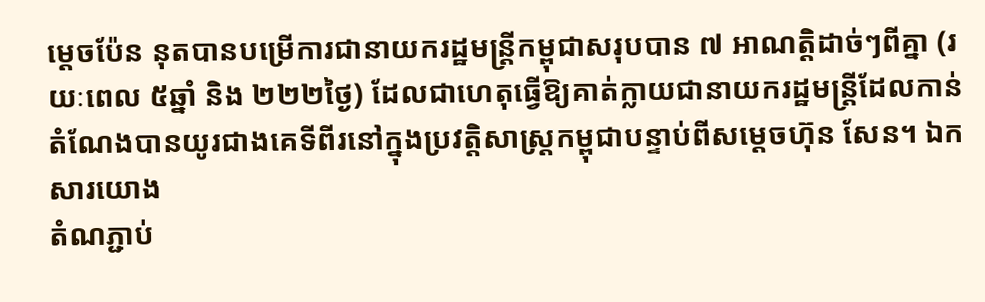ម្តេចប៉ែន នុតបានបម្រើការជានាយករដ្ឋមន្រ្តីកម្ពុជាសរុបបាន ៧ អាណត្តិដាច់ៗពីគ្នា (រយៈពេល ៥ឆ្នាំ និង ២២២ថ្ងៃ) ដែលជាហេតុធ្វើឱ្យគាត់ក្លាយជានាយករដ្ឋមន្រ្តីដែលកាន់តំណែងបានយូរជាងគេទីពីរនៅក្នុងប្រវត្តិសាស្រ្តកម្ពុជាបន្ទាប់ពីសម្តេចហ៊ុន សែន។ ឯកសារយោង
តំណភ្ជាប់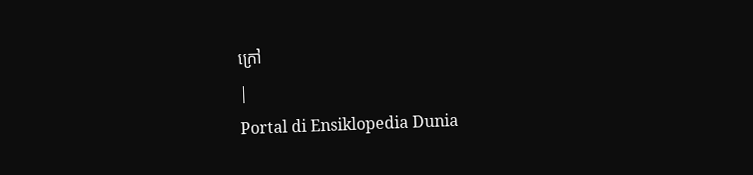ក្រៅ
|
Portal di Ensiklopedia Dunia